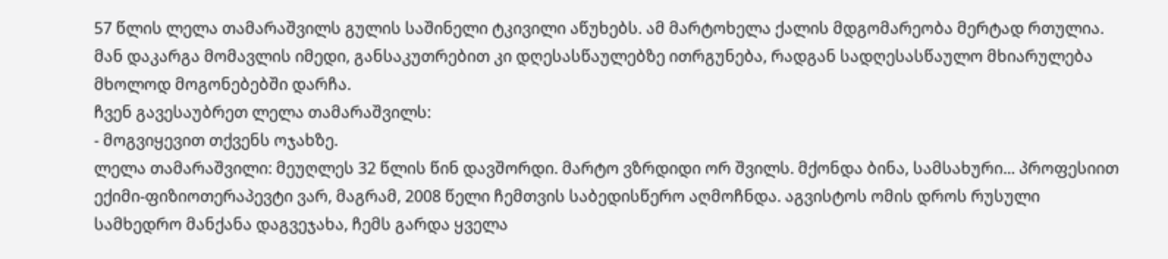57 წლის ლელა თამარაშვილს გულის საშინელი ტკივილი აწუხებს. ამ მარტოხელა ქალის მდგომარეობა მერტად რთულია. მან დაკარგა მომავლის იმედი, განსაკუთრებით კი დღესასწაულებზე ითრგუნება, რადგან სადღესასწაულო მხიარულება მხოლოდ მოგონებებში დარჩა.
ჩვენ გავესაუბრეთ ლელა თამარაშვილს:
- მოგვიყევით თქვენს ოჯახზე.
ლელა თამარაშვილი: მეუღლეს 32 წლის წინ დავშორდი. მარტო ვზრდიდი ორ შვილს. მქონდა ბინა, სამსახური... პროფესიით ექიმი-ფიზიოთერაპევტი ვარ, მაგრამ, 2008 წელი ჩემთვის საბედისწერო აღმოჩნდა. აგვისტოს ომის დროს რუსული სამხედრო მანქანა დაგვეჯახა, ჩემს გარდა ყველა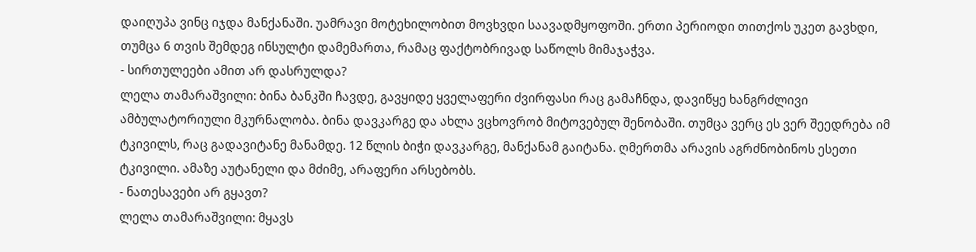დაიღუპა ვინც იჯდა მანქანაში. უამრავი მოტეხილობით მოვხვდი საავადმყოფოში. ერთი პერიოდი თითქოს უკეთ გავხდი, თუმცა 6 თვის შემდეგ ინსულტი დამემართა, რამაც ფაქტობრივად საწოლს მიმაჯაჭვა.
- სირთულეები ამით არ დასრულდა?
ლელა თამარაშვილი: ბინა ბანკში ჩავდე, გავყიდე ყველაფერი ძვირფასი რაც გამაჩნდა, დავიწყე ხანგრძლივი ამბულატორიული მკურნალობა. ბინა დავკარგე და ახლა ვცხოვრობ მიტოვებულ შენობაში. თუმცა ვერც ეს ვერ შეედრება იმ ტკივილს, რაც გადავიტანე მანამდე. 12 წლის ბიჭი დავკარგე, მანქანამ გაიტანა. ღმერთმა არავის აგრძნობინოს ესეთი ტკივილი. ამაზე აუტანელი და მძიმე, არაფერი არსებობს.
- ნათესავები არ გყავთ?
ლელა თამარაშვილი: მყავს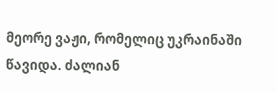მეორე ვაჟი, რომელიც უკრაინაში წავიდა. ძალიან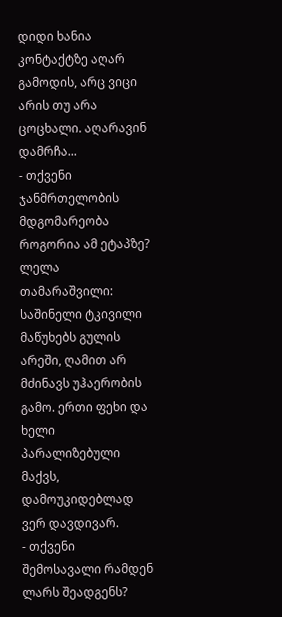დიდი ხანია კონტაქტზე აღარ გამოდის, არც ვიცი არის თუ არა ცოცხალი. აღარავინ დამრჩა...
- თქვენი ჯანმრთელობის მდგომარეობა როგორია ამ ეტაპზე?
ლელა თამარაშვილი: საშინელი ტკივილი მაწუხებს გულის არეში, ღამით არ მძინავს უჰაერობის გამო. ერთი ფეხი და ხელი პარალიზებული მაქვს, დამოუკიდებლად ვერ დავდივარ.
- თქვენი შემოსავალი რამდენ ლარს შეადგენს?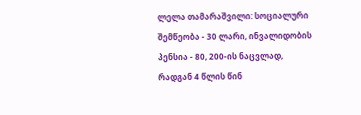ლელა თამარაშვილი: სოციალური შემწეობა - 30 ლარი, ინვალიდობის პენსია - 80, 200-ის ნაცვლად, რადგან 4 წლის წინ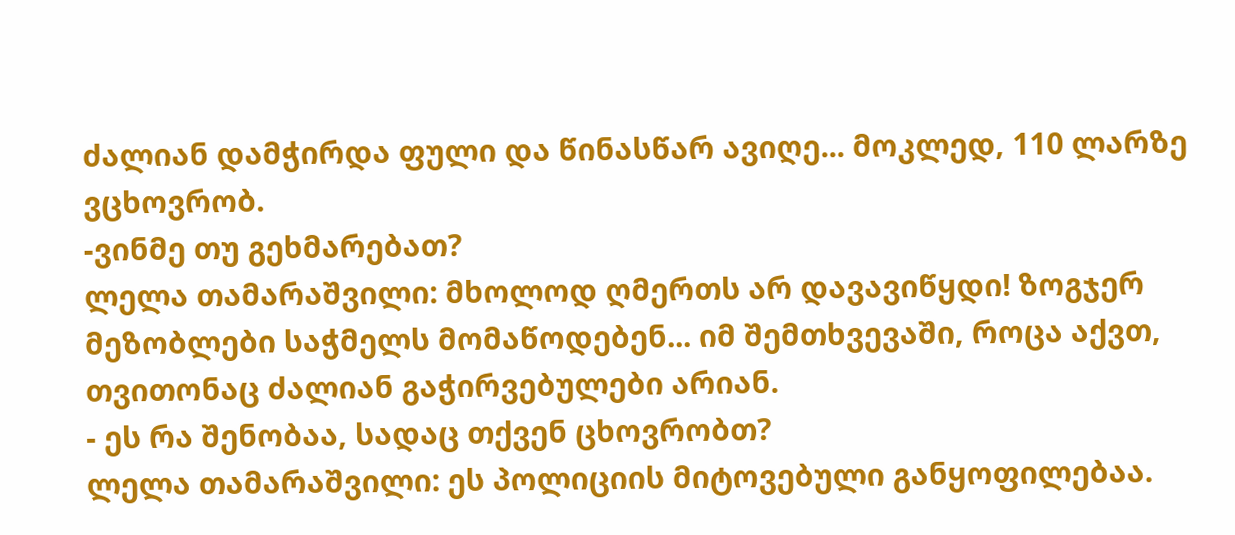ძალიან დამჭირდა ფული და წინასწარ ავიღე... მოკლედ, 110 ლარზე ვცხოვრობ.
-ვინმე თუ გეხმარებათ?
ლელა თამარაშვილი: მხოლოდ ღმერთს არ დავავიწყდი! ზოგჯერ მეზობლები საჭმელს მომაწოდებენ... იმ შემთხვევაში, როცა აქვთ, თვითონაც ძალიან გაჭირვებულები არიან.
- ეს რა შენობაა, სადაც თქვენ ცხოვრობთ?
ლელა თამარაშვილი: ეს პოლიციის მიტოვებული განყოფილებაა.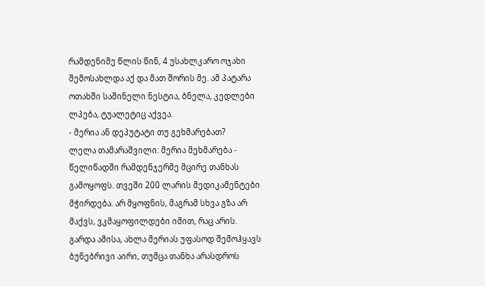რამდენიმე წლის წინ, 4 უსახლკარო ოჯახი შემოსახლდა აქ და მათ შორის მე. ამ პატარა ოთახში საშინელი ნესტია, ბნელა, კედლები ლპება, ტუალეტიც აქვეა.
- მერია ან დეპუტატი თუ გეხმარებათ?
ლელა თამარაშვილი: მერია მეხმარება - წელიწადში რამდენჯერმე მცირე თანხას გამოყოფს. თვეში 200 ლარის მედიკამენტები მჭირდება. არ მყოფნის, მაგრამ სხვა გზა არ მაქვს, ვკმაყოფილდები იმით, რაც არის. გარდა ამისა, ახლა მერიას უფასოდ შემოჰყავს ბუნებრივი აირი, თუმცა თანხა არასდროს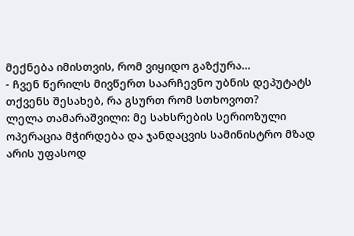მექნება იმისთვის, რომ ვიყიდო გაზქურა...
- ჩვენ წერილს მივწერთ საარჩევნო უბნის დეპუტატს თქვენს შესახებ, რა გსურთ რომ სთხოვოთ?
ლელა თამარაშვილი: მე სახსრების სერიოზული ოპერაცია მჭირდება და ჯანდაცვის სამინისტრო მზად არის უფასოდ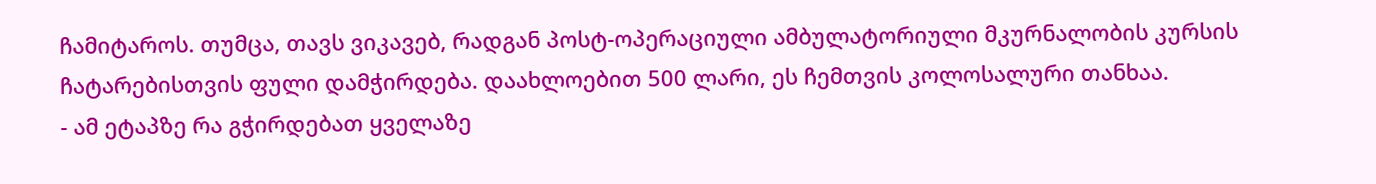ჩამიტაროს. თუმცა, თავს ვიკავებ, რადგან პოსტ-ოპერაციული ამბულატორიული მკურნალობის კურსის ჩატარებისთვის ფული დამჭირდება. დაახლოებით 500 ლარი, ეს ჩემთვის კოლოსალური თანხაა.
- ამ ეტაპზე რა გჭირდებათ ყველაზე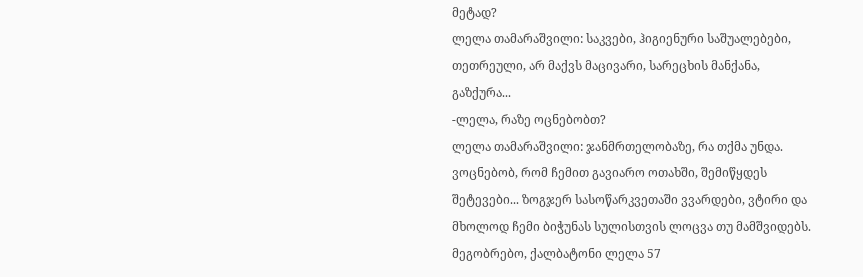მეტად?
ლელა თამარაშვილი: საკვები, ჰიგიენური საშუალებები, თეთრეული, არ მაქვს მაცივარი, სარეცხის მანქანა, გაზქურა...
-ლელა, რაზე ოცნებობთ?
ლელა თამარაშვილი: ჯანმრთელობაზე, რა თქმა უნდა. ვოცნებობ, რომ ჩემით გავიარო ოთახში, შემიწყდეს შეტევები... ზოგჯერ სასოწარკვეთაში ვვარდები, ვტირი და მხოლოდ ჩემი ბიჭუნას სულისთვის ლოცვა თუ მამშვიდებს.
მეგობრებო, ქალბატონი ლელა 57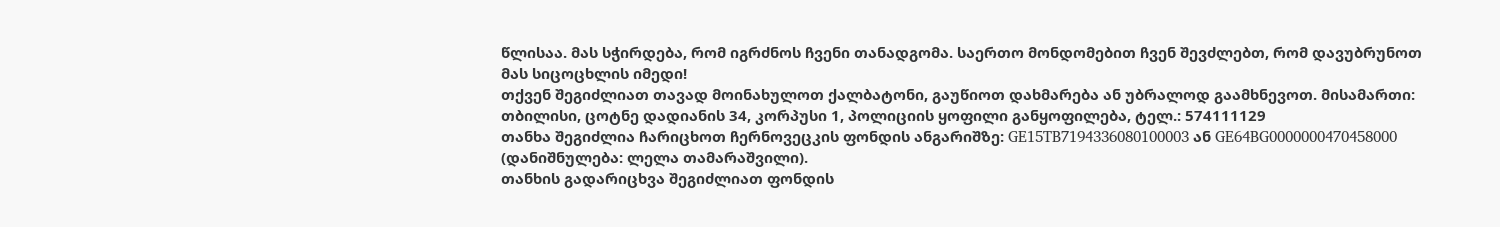წლისაა. მას სჭირდება, რომ იგრძნოს ჩვენი თანადგომა. საერთო მონდომებით ჩვენ შევძლებთ, რომ დავუბრუნოთ მას სიცოცხლის იმედი!
თქვენ შეგიძლიათ თავად მოინახულოთ ქალბატონი, გაუწიოთ დახმარება ან უბრალოდ გაამხნევოთ. მისამართი: თბილისი, ცოტნე დადიანის 34, კორპუსი 1, პოლიციის ყოფილი განყოფილება, ტელ.: 574111129
თანხა შეგიძლია ჩარიცხოთ ჩერნოვეცკის ფონდის ანგარიშზე: GE15TB7194336080100003 ან GE64BG0000000470458000 (დანიშნულება: ლელა თამარაშვილი).
თანხის გადარიცხვა შეგიძლიათ ფონდის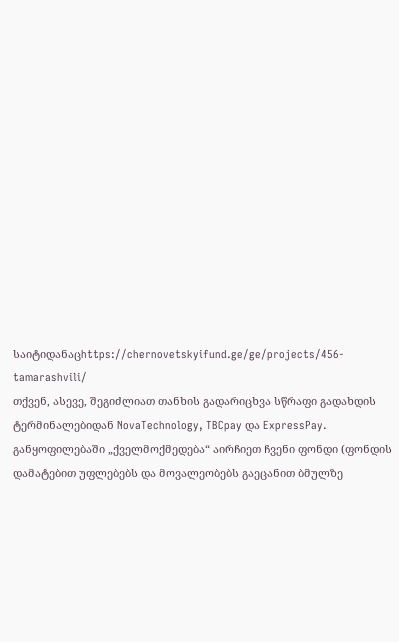საიტიდანაცhttps://chernovetskyifund.ge/ge/projects/456-tamarashvili/
თქვენ, ასევე, შეგიძლიათ თანხის გადარიცხვა სწრაფი გადახდის ტერმინალებიდან NovaTechnology, TBCpay და ExpressPay. განყოფილებაში „ქველმოქმედება“ აირჩიეთ ჩვენი ფონდი (ფონდის დამატებით უფლებებს და მოვალეობებს გაეცანით ბმულზე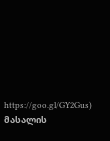https://goo.gl/GY2Gus)
მასალის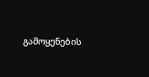გამოყენების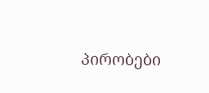პირობები